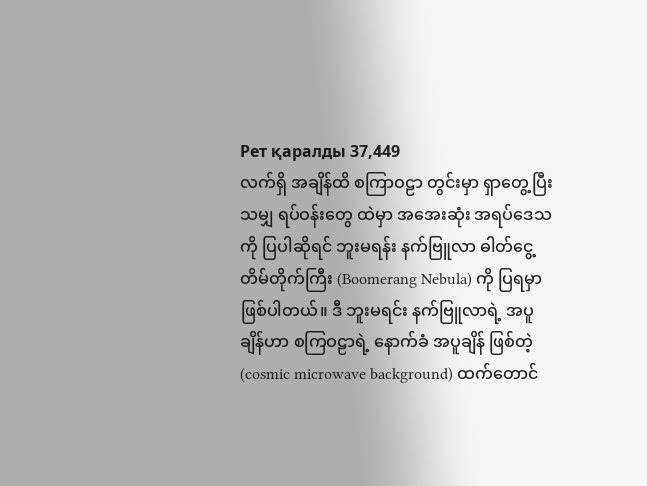Рет қаралды 37,449
လက်ရှိ အချိန်ထိ စကြာဝဠာ တွင်းမှာ ရှာတွေ့ပြီးသမျှ ရပ်ဝန်းတွေ ထဲမှာ အအေးဆုံး အရပ်ဒေသကို ပြပါဆိုရင် ဘူးမရန်း နက်ဗြူလာ ဓါတ်ငွေ့တိမ်တိုက်ကြီး (Boomerang Nebula) ကို ပြရမှာ ဖြစ်ပါတယ်။ ဒီ ဘူးမရင်း နက်ဗြူလာရဲ့ အပူချိန်ဟာ စကြဝဠာရဲ့ နောက်ခံ အပူချိန် ဖြစ်တဲ့ (cosmic microwave background) ထက်တောင်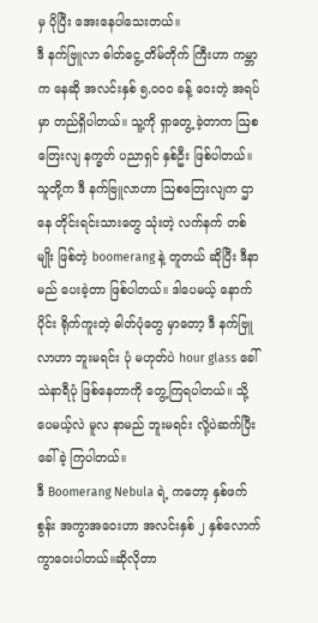မှ ပိုပြီး အေးနေပါသေးတယ်။
ဒီ နက်ဗြူလာ ဓါတ်ငွေ့ တိမ်တိုက် ကြီးဟာ ကမ္ဘာက နေဆို အလင်းနှစ် ၅,၀၀၀ ခန့် ဝေးတဲ့ အရပ်မှာ တည်ရှိပါတယ်။ သူ့ကို ရှာတွေ့ ခဲ့တာက ဩစတြေးလျ နက္ခတ် ပညာရှင် နှစ်ဦး ဖြစ်ပါတယ်။ သူတို့က ဒီ နက်ဗြူလာဟာ ဩစတြေးလျက ဌာနေ တိုင်းရင်းသားတွေ သုံးတဲ့ လက်နက် တစ်မျိုး ဖြစ်တဲ့ boomerang နဲ့ တူတယ် ဆိုပြီး ဒီနာမည် ပေးခဲ့တာ ဖြစ်ပါတယ်။ ဒါပေမယ့် နောက်ပိုင်း ရိုက်ကူးတဲ့ ဓါတ်ပုံတွေ မှာတော့ ဒီ နက်ဗြူလာဟာ ဘူးမရင်း ပုံ မဟုတ်ပဲ hour glass ခေါ် သဲနာရီပုံ ဖြစ်နေတာကို တွေ့ကြရပါတယ်။ သို့ပေမယ့်လဲ မူလ နာမည် ဘူးမရင်း လို့ပဲဆက်ပြီး ခေါ်ခဲ့ ကြပါတယ်။
ဒီ Boomerang Nebula ရဲ့ ကတော့ နှစ်ဖက်စွန်း အကွာအဝေးဟာ အလင်းနှစ် ၂ နှစ်လောက် ကွာဝေးပါတယ်။ဆိုလိုတာ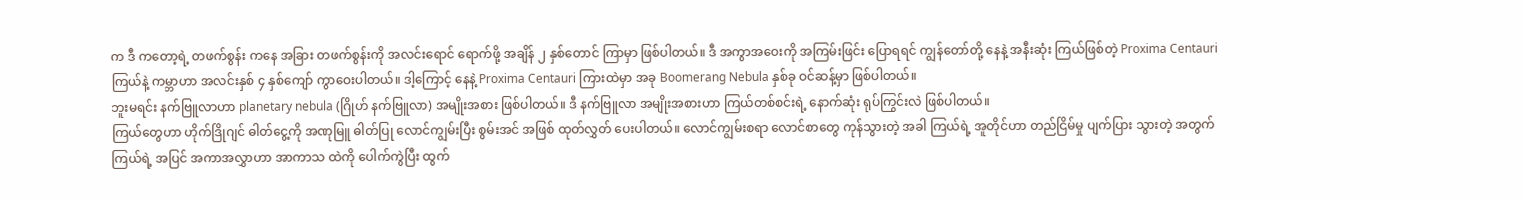က ဒီ ကတော့ရဲ့ တဖက်စွန်း ကနေ အခြား တဖက်စွန်းကို အလင်းရောင် ရောက်ဖို့ အချိန် ၂ နှစ်တောင် ကြာမှာ ဖြစ်ပါတယ်။ ဒီ အကွာအဝေးကို အကြမ်းဖြင်း ပြောရရင် ကျွန်တော်တို့ နေနဲ့ အနီးဆုံး ကြယ်ဖြစ်တဲ့ Proxima Centauri ကြယ်နဲ့ ကမ္ဘာဟာ အလင်းနှစ် ၄ နှစ်ကျော် ကွာဝေးပါတယ်။ ဒါ့ကြောင့် နေနဲ့ Proxima Centauri ကြားထဲမှာ အခု Boomerang Nebula နှစ်ခု ဝင်ဆန့်မှာ ဖြစ်ပါတယ်။
ဘူးမရင်း နက်ဗြူလာဟာ planetary nebula (ဂြိုဟ် နက်ဗြူလာ) အမျိုးအစား ဖြစ်ပါတယ်။ ဒီ နက်ဗြူလာ အမျိုးအစားဟာ ကြယ်တစ်စင်းရဲ့ နောက်ဆုံး ရုပ်ကြွင်းလဲ ဖြစ်ပါတယ်။
ကြယ်တွေဟာ ဟိုက်ဒြိုဂျင် ဓါတ်ငွေ့ကို အဏုမြူ ဓါတ်ပြု လောင်ကျွမ်းပြီး စွမ်းအင် အဖြစ် ထုတ်လွှတ် ပေးပါတယ်။ လောင်ကျွမ်းစရာ လောင်စာတွေ ကုန်သွားတဲ့ အခါ ကြယ်ရဲ့ အူတိုင်ဟာ တည်ငြိမ်မှု ပျက်ပြား သွားတဲ့ အတွက် ကြယ်ရဲ့ အပြင် အကာအလွှာဟာ အာကာသ ထဲကို ပေါက်ကွဲပြီး ထွက်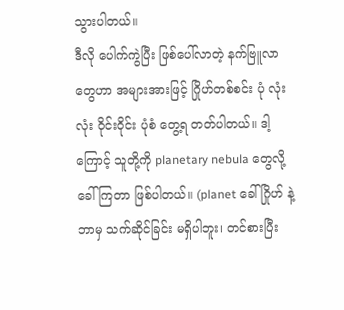သွားပါတယ်။
ဒီလို ပေါက်ကွဲပြီး ဖြစ်ပေါ်လာတဲ့ နက်ဗြူလာ တွေဟာ အများအားဖြင့် ဂြိုဟ်တစ်စင်း ပုံ လုံးလုံး ဝိုင်းဝိုင်း ပုံစံ တွေ့ရ တတ်ပါတယ်။ ဒါ့ကြောင့် သူတို့ကို planetary nebula တွေလို့ ခေါ်ကြတာ ဖြစ်ပါတယ်။ (planet ခေါ် ဂြိုဟ် နဲ့ ဘာမှ သက်ဆိုင်ခြင်း မရှိပါဘူး၊ တင်စားပြီး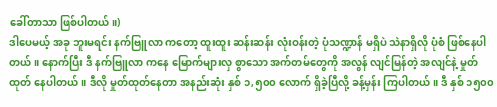ခေါ်တာသာ ဖြစ်ပါတယ်။)
ဒါပေမယ့် အခု ဘူးမရင်း နက်ဗြူလာ ကတော့ ထူးထူး ဆန်းဆန်း လုံးဝန်းတဲ့ ပုံသဏ္ဍာန် မရှိပဲ သဲနာရှိလို ပုံစံ ဖြစ်နေပါတယ်။ နောက်ပြီး ဒီ နက်ဗြူလာ ကနေ မြောက်များလှ စွာသော အက်တမ်တွေကို အလွန် လျင်မြန်တဲ့ အလျင်နဲ့ မှုတ်ထုတ် နေပါတယ်။ ဒီလို မှုတ်ထုတ်နေတာ အနည်းဆုံး နှစ် ၁,၅၀၀ လောက် ရှိခဲ့ပြီလို့ ခန့်မှန်း ကြပါတယ်။ ဒီ နှစ် ၁၅၀၀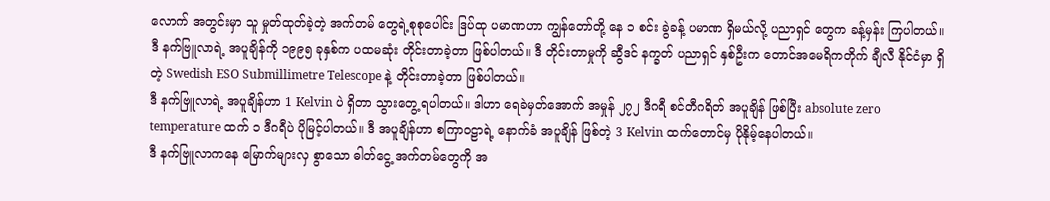လောက် အတွင်းမှာ သူ မှုတ်ထုတ်ခဲ့တဲ့ အက်တမ် တွေရဲ့စုစုပေါင်း ဒြပ်ထု ပမာဏဟာ ကျွန်တော်တို့ နေ ၁ စင်း ခွဲခန့် ပမာဏ ရှိမယ်လို့ ပညာရှင် တွေက ခန့်မှန်း ကြပါတယ်။
ဒီ နက်ဗြူလာရဲ့ အပူချိန်ကို ၁၉၉၅ ခုနှစ်က ပထမဆုံး တိုင်းတာခဲ့တာ ဖြစ်ပါတယ်။ ဒီ တိုင်းတာမှုကို ဆွီဒင် နက္ခတ် ပညာရှင် နှစ်ဦးက တောင်အမေရိကတိုက် ချီလီ နိုင်ငံမှာ ရှိတဲ့ Swedish ESO Submillimetre Telescope နဲ့ တိုင်းတာခဲ့တာ ဖြစ်ပါတယ်။
ဒီ နက်ဗြူလာရဲ့ အပူချိန်ဟာ 1 Kelvin ပဲ ရှိတာ သွားတွေ့ ရပါတယ်။ ဒါဟာ ရေခဲမှတ်အောက် အမှုန် ၂၇၂ ဒီဂရီ စင်တီဂရိတ် အပူချိန် ဖြစ်ပြီး absolute zero temperature ထက် ၁ ဒီဂရီပဲ ပိုမြင့်ပါတယ်။ ဒီ အပူချိန်ဟာ စကြာဝဠာရဲ့ နောက်ခံ အပူချိန် ဖြစ်တဲ့ 3 Kelvin ထက်တောင်မှ ပိုနိုမ့်နေပါတယ်။
ဒီ နက်ဗြူလာကနေ မြောက်များလှ စွာသော ဓါတ်ငွေ့ အက်တမ်တွေကို အ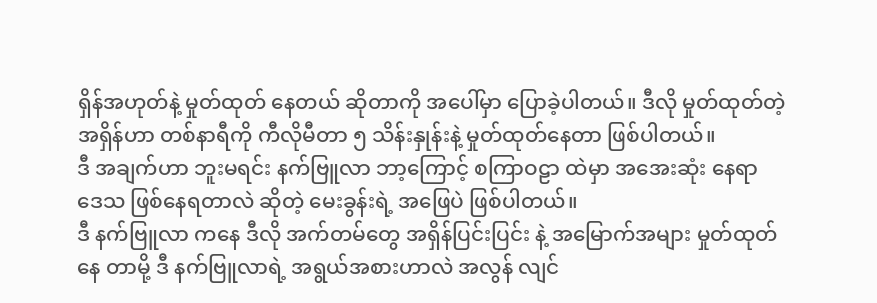ရှိန်အဟုတ်နဲ့ မှုတ်ထုတ် နေတယ် ဆိုတာကို အပေါ်မှာ ပြောခဲ့ပါတယ်။ ဒီလို မှုတ်ထုတ်တဲ့ အရှိန်ဟာ တစ်နာရီကို ကီလိုမီတာ ၅ သိန်းနှုန်းနဲ့ မှုတ်ထုတ်နေတာ ဖြစ်ပါတယ်။
ဒီ အချက်ဟာ ဘူးမရင်း နက်ဗြူလာ ဘာ့ကြောင့် စကြာဝဠာ ထဲမှာ အအေးဆုံး နေရာ ဒေသ ဖြစ်နေရတာလဲ ဆိုတဲ့ မေးခွန်းရဲ့ အဖြေပဲ ဖြစ်ပါတယ်။
ဒီ နက်ဗြူလာ ကနေ ဒီလို အက်တမ်တွေ အရှိန်ပြင်းပြင်း နဲ့ အမြောက်အများ မှုတ်ထုတ်နေ တာမို့ ဒီ နက်ဗြူလာရဲ့ အရွယ်အစားဟာလဲ အလွန် လျင်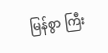မြန်စွာ ကြီး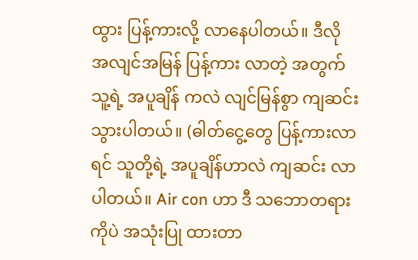ထွား ပြန့်ကားလို့ လာနေပါတယ်။ ဒီလို အလျင်အမြန် ပြန့်ကား လာတဲ့ အတွက် သူ့ရဲ့ အပူချိန် ကလဲ လျင်မြန်စွာ ကျဆင်း သွားပါတယ်။ (ဓါတ်ငွေ့တွေ ပြန့်ကားလာရင် သူတို့ရဲ့ အပူချိန်ဟာလဲ ကျဆင်း လာပါတယ်။ Air con ဟာ ဒီ သဘောတရားကိုပဲ အသုံးပြု ထားတာ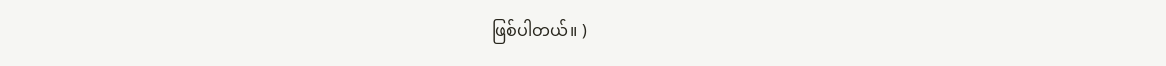ဖြစ်ပါတယ်။ )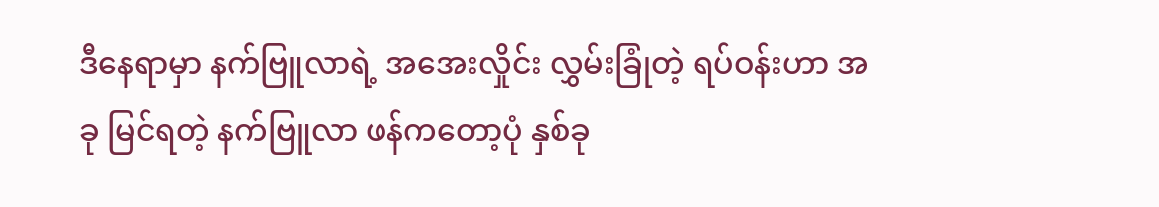ဒီနေရာမှာ နက်ဗြူလာရဲ့ အအေးလှိုင်း လွှမ်းခြုံတဲ့ ရပ်ဝန်းဟာ အခု မြင်ရတဲ့ နက်ဗြူလာ ဖန်ကတော့ပုံ နှစ်ခု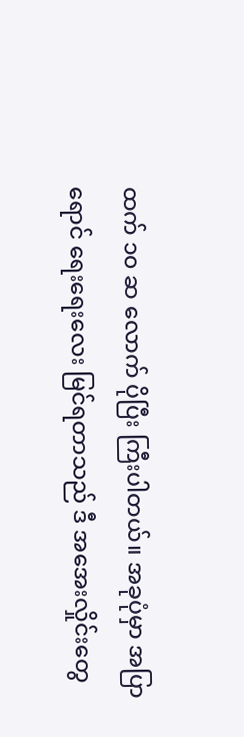ထက် ၁၀ ဆ လောက် ပိုပြီး ကြီးပါတယ်။ အခုပုံမှာ အပြာရောင် ရေးရေးလေး မြင်ရတာသည် ဒီ အအေးလှိုင်းတွေ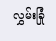လွှမ်းခြုံ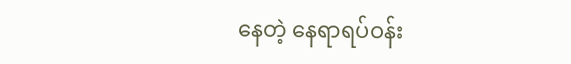နေတဲ့ နေရာရပ်ဝန်း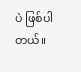ပဲ ဖြစ်ပါတယ်။